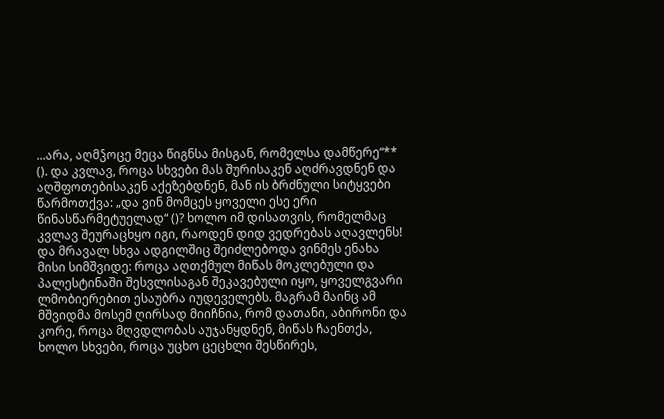...არა, აღმჴოცე მეცა წიგნსა მისგან, რომელსა დამწერე“** (). და კვლავ, როცა სხვები მას შურისაკენ აღძრავდნენ და აღშფოთებისაკენ აქეზებდნენ, მან ის ბრძნული სიტყვები წარმოთქვა: „და ვინ მომცეს ყოველი ესე ერი წინასწარმეტუელად“ ()? ხოლო იმ დისათვის, რომელმაც კვლავ შეურაცხყო იგი, რაოდენ დიდ ვედრებას აღავლენს! და მრავალ სხვა ადგილშიც შეიძლებოდა ვინმეს ენახა მისი სიმშვიდე: როცა აღთქმულ მიწას მოკლებული და პალესტინაში შესვლისაგან შეკავებული იყო, ყოველგვარი ლმობიერებით ესაუბრა იუდეველებს. მაგრამ მაინც ამ მშვიდმა მოსემ ღირსად მიიჩნია, რომ დათანი, აბირონი და კორე, როცა მღვდლობას აუჯანყდნენ, მიწას ჩაენთქა, ხოლო სხვები, როცა უცხო ცეცხლი შესწირეს,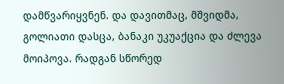დამწვარიყვნენ. და დავითმაც, მშვიდმა, გოლიათი დასცა, ბანაკი უკუაქცია და ძლევა მოიპოვა. რადგან სწორედ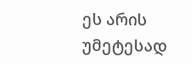ეს არის უმეტესად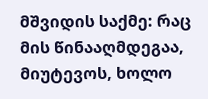მშვიდის საქმე: რაც მის წინააღმდეგაა, მიუტევოს, ხოლო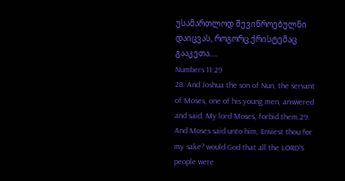უსამართლოდ შევიწროებულნი დაიცვას, როგორც ქრისტემაც გააკეთა....
Numbers 11:29
28. And Joshua the son of Nun, the servant of Moses, one of his young men, answered and said, My lord Moses, forbid them.29. And Moses said unto him, Enviest thou for my sake? would God that all the LORD'S people were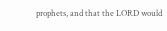prophets, and that the LORD would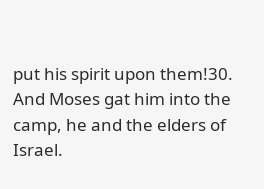put his spirit upon them!30. And Moses gat him into the camp, he and the elders of Israel.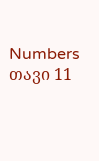Numbers თავი 11